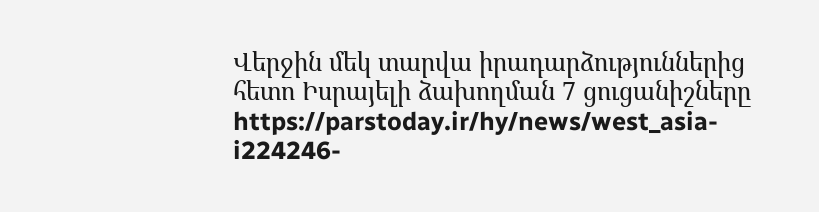Վերջին մեկ տարվա իրադարձություններից հետո Իսրայելի ձախողման 7 ցուցանիշները
https://parstoday.ir/hy/news/west_asia-i224246-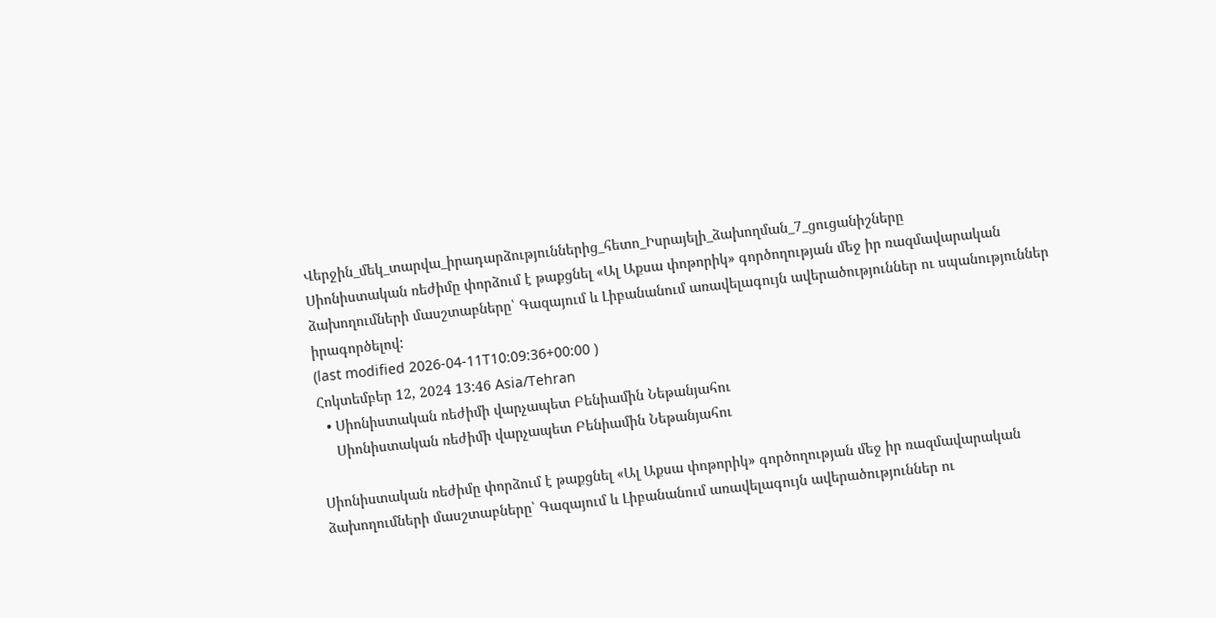Վերջին_մեկ_տարվա_իրադարձություններից_հետո_Իսրայելի_ձախողման_7_ցուցանիշները
Սիոնիստական ռեժիմը փորձում է թաքցնել «Ալ Աքսա փոթորիկ» գործողության մեջ իր ռազմավարական ձախողումների մասշտաբները՝ Գազայում և Լիբանանում առավելագույն ավերածություններ ու սպանություններ իրագործելով:
(last modified 2026-04-11T10:09:36+00:00 )
Հոկտեմբեր 12, 2024 13:46 Asia/Tehran
  • Սիոնիստական ռեժիմի վարչապետ Բենիամին Նեթանյահու
    Սիոնիստական ռեժիմի վարչապետ Բենիամին Նեթանյահու

Սիոնիստական ռեժիմը փորձում է թաքցնել «Ալ Աքսա փոթորիկ» գործողության մեջ իր ռազմավարական ձախողումների մասշտաբները՝ Գազայում և Լիբանանում առավելագույն ավերածություններ ու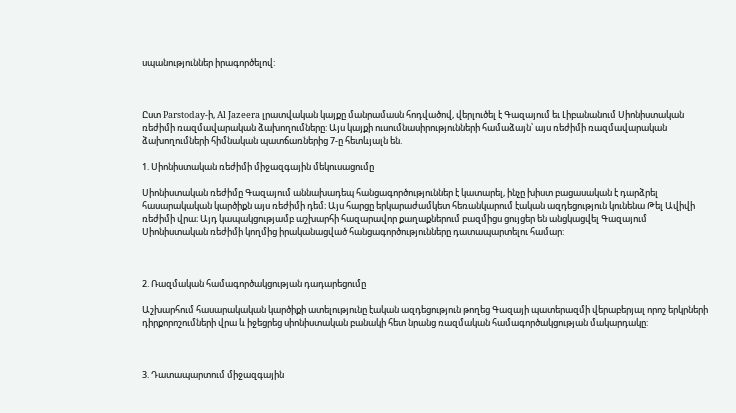սպանություններ իրագործելով:



Ըստ Parstoday-ի, Al Jazeera լրատվական կայքը մանրամասն հոդվածով, վերլուծել է Գազայում եւ Լիբանանում Սիոնիստական ռեժիմի ռազմավարական ձախողումները: Այս կայքի ուսումնասիրությունների համաձայն՝ այս ռեժիմի ռազմավարական ձախողումների հիմնական պատճառներից 7-ը հետևյալն են.

1. Սիոնիստական ռեժիմի միջազգային մեկուսացումը

Սիոնիստական ռեժիմը Գազայում աննախադեպ հանցագործություններ է կատարել, ինչը խիստ բացասական է դարձրել հասարակական կարծիքն այս ռեժիմի դեմ։ Այս հարցը երկարաժամկետ հեռանկարում էական ազդեցություն կունենա Թել Ավիվի ռեժիմի վրա։ Այդ կապակցությամբ աշխարհի հազարավոր քաղաքներում բազմիցս ցույցեր են անցկացվել Գազայում Սիոնիստական ռեժիմի կողմից իրականացված հանցագործությունները դատապարտելու համար:



2. Ռազմական համագործակցության դադարեցումը

Աշխարհում հասարակական կարծիքի ատելությունը էական ազդեցություն թողեց Գազայի պատերազմի վերաբերյալ որոշ երկրների դիրքորոշումների վրա և իջեցրեց սիոնիստական բանակի հետ նրանց ռազմական համագործակցության մակարդակը:



3. Դատապարտում միջազգային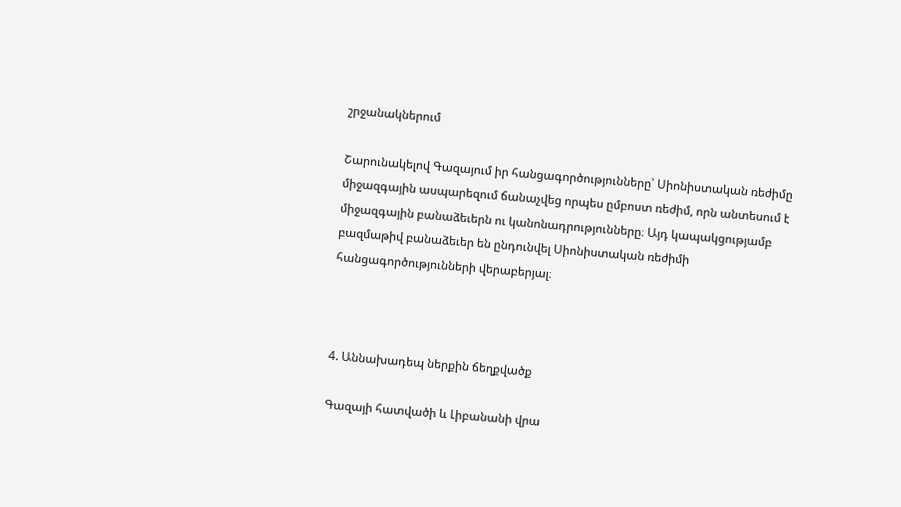շրջանակներում

Շարունակելով Գազայում իր հանցագործությունները՝ Սիոնիստական ռեժիմը միջազգային ասպարեզում ճանաչվեց որպես ըմբոստ ռեժիմ, որն անտեսում է միջազգային բանաձեւերն ու կանոնադրությունները։ Այդ կապակցությամբ բազմաթիվ բանաձեւեր են ընդունվել Սիոնիստական ռեժիմի հանցագործությունների վերաբերյալ։



4. Աննախադեպ ներքին ճեղքվածք

Գազայի հատվածի և Լիբանանի վրա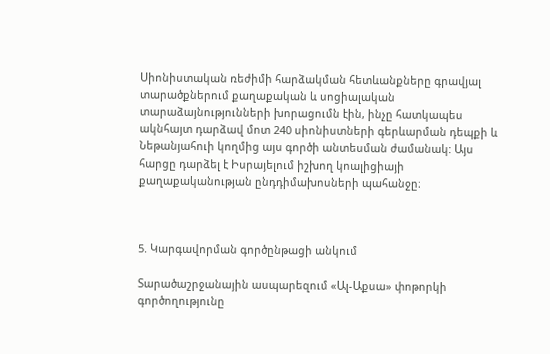Սիոնիստական ռեժիմի հարձակման հետևանքները գրավյալ տարածքներում քաղաքական և սոցիալական տարաձայնությունների խորացումն էին, ինչը հատկապես ակնհայտ դարձավ մոտ 240 սիոնիստների գերևարման դեպքի և Նեթանյահուի կողմից այս գործի անտեսման ժամանակ: Այս հարցը դարձել է Իսրայելում իշխող կոալիցիայի քաղաքականության ընդդիմախոսների պահանջը։



5. Կարգավորման գործընթացի անկում

Տարածաշրջանային ասպարեզում «Ալ-Աքսա» փոթորկի գործողությունը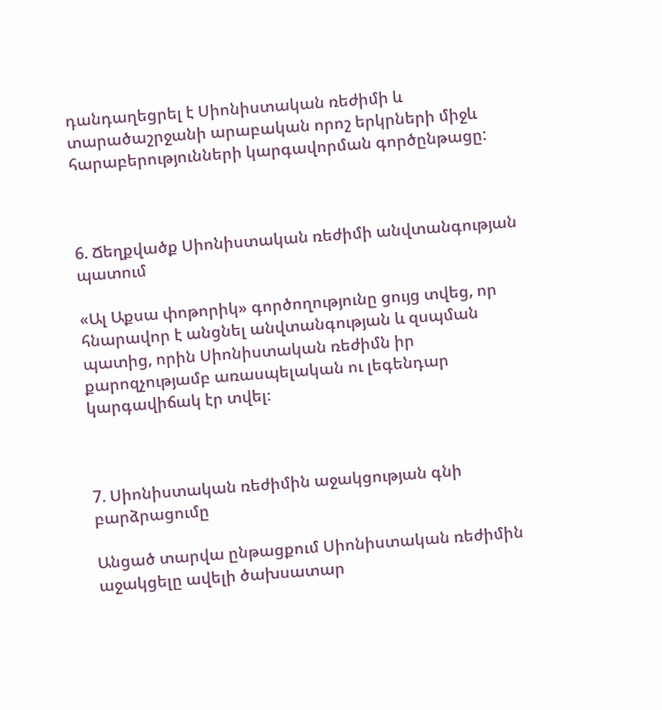դանդաղեցրել է Սիոնիստական ռեժիմի և տարածաշրջանի արաբական որոշ երկրների միջև հարաբերությունների կարգավորման գործընթացը:



6. Ճեղքվածք Սիոնիստական ռեժիմի անվտանգության պատում

«Ալ Աքսա փոթորիկ» գործողությունը ցույց տվեց, որ հնարավոր է անցնել անվտանգության և զսպման պատից, որին Սիոնիստական ռեժիմն իր քարոզչությամբ առասպելական ու լեգենդար կարգավիճակ էր տվել։



7. Սիոնիստական ռեժիմին աջակցության գնի բարձրացումը

Անցած տարվա ընթացքում Սիոնիստական ռեժիմին աջակցելը ավելի ծախսատար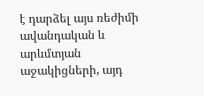է դարձել այս ռեժիմի ավանդական և արևմտյան աջակիցների, այդ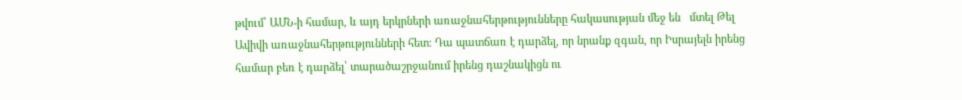թվում՝ ԱՄՆ-ի համար, և այդ երկրների առաջնահերթությունները հակասության մեջ են   մտել Թել Ավիվի առաջնահերթությունների հետ։ Դա պատճառ է դարձել, որ նրանք զգան, որ Իսրայելն իրենց համար բեռ է դարձել՝ տարածաշրջանում իրենց դաշնակիցն ու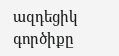ազդեցիկ գործիքը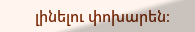լինելու փոխարեն։